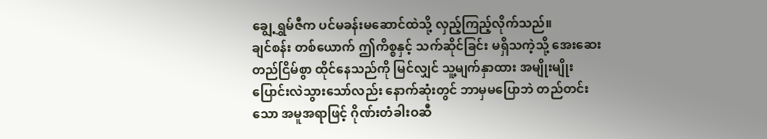ချွေ့ရွှမ်ဇီက ပင်မခန်းမဆောင်ထဲသို့ လှည့်ကြည့်လိုက်သည်။
ချင်စန်း တစ်ယောက် ဤကိစ္စနှင့် သက်ဆိုင်ခြင်း မရှိသကဲ့သို့ အေးဆေးတည်ငြိမ်စွာ ထိုင်နေသည်ကို မြင်လျှင် သူ့မျက်နှာထား အမျိုးမျိုး ပြောင်းလဲသွားသော်လည်း နောက်ဆုံးတွင် ဘာမှမပြောဘဲ တည်တင်းသော အမူအရာဖြင့် ဂိုဏ်းတံခါးဝဆီ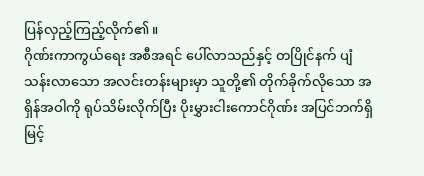ပြန်လှည့်ကြည့်လိုက်၏။
ဂိုဏ်းကာကွယ်ရေး အစီအရင် ပေါ်လာသည်နှင့် တပြိုင်နက် ပျံသန်းလာသော အလင်းတန်းများမှာ သူတို့၏ တိုက်ခိုက်လိုသော အရှိန်အဝါကို ရုပ်သိမ်းလိုက်ပြီး ပိုးမွှားငါးကောင်ဂိုဏ်း အပြင်ဘက်ရှိ မြင့်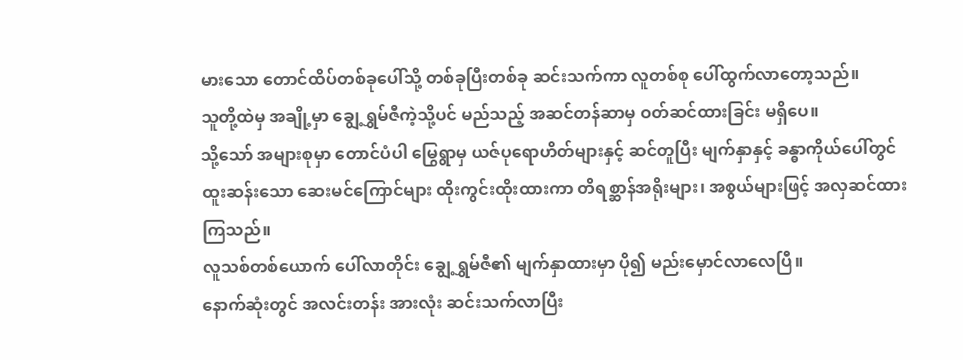မားသော တောင်ထိပ်တစ်ခုပေါ်သို့ တစ်ခုပြီးတစ်ခု ဆင်းသက်ကာ လူတစ်စု ပေါ်ထွက်လာတော့သည်။
သူတို့ထဲမှ အချို့မှာ ချွေ့ရွှမ်ဇီကဲ့သို့ပင် မည်သည့် အဆင်တန်ဆာမှ ဝတ်ဆင်ထားခြင်း မရှိပေ။
သို့သော် အများစုမှာ တောင်ပံပါ မြွေရွာမှ ယဇ်ပုရောဟိတ်များနှင့် ဆင်တူပြီး မျက်နှာနှင့် ခန္ဓာကိုယ်ပေါ်တွင် ထူးဆန်းသော ဆေးမင်ကြောင်များ ထိုးကွင်းထိုးထားကာ တိရစ္ဆာန်အရိုးများ၊ အစွယ်များဖြင့် အလှဆင်ထားကြသည်။
လူသစ်တစ်ယောက် ပေါ်လာတိုင်း ချွေ့ရွှမ်ဇီ၏ မျက်နှာထားမှာ ပို၍ မည်းမှောင်လာလေပြီ။
နောက်ဆုံးတွင် အလင်းတန်း အားလုံး ဆင်းသက်လာပြီး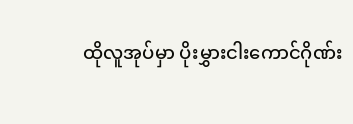ထိုလူအုပ်မှာ ပိုးမွှားငါးကောင်ဂိုဏ်း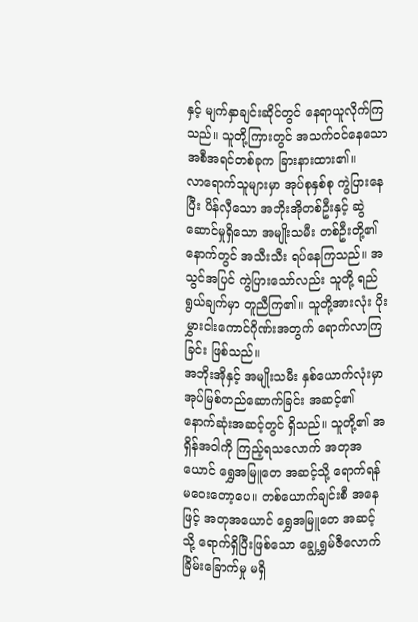နှင့် မျက်နှာချင်းဆိုင်တွင် နေရာယူလိုက်ကြသည်။ သူတို့ကြားတွင် အသက်ဝင်နေသော အစီအရင်တစ်ခုက ခြားနားထား၏။
လာရောက်သူများမှာ အုပ်စုနှစ်စု ကွဲပြားနေပြီး ပိန်လှီသော အဘိုးအိုတစ်ဦးနှင့် ဆွဲဆောင်မှုရှိသော အမျိုးသမီး တစ်ဦးတို့၏ နောက်တွင် အသီးသီး ရပ်နေကြသည်။ အသွင်အပြင် ကွဲပြားသော်လည်း သူတို့ ရည်ရွယ်ချက်မှာ တူညီကြ၏။ သူတို့အားလုံး ပိုးမွှားငါးကောင်ဂိုဏ်းအတွက် ရောက်လာကြခြင်း ဖြစ်သည်။
အဘိုးအိုနှင့် အမျိုးသမီး နှစ်ယောက်လုံးမှာ အုပ်မြစ်တည်ဆောက်ခြင်း အဆင့်၏ နောက်ဆုံးအဆင့်တွင် ရှိသည်။ သူတို့၏ အရှိန်အဝါကို ကြည့်ရသလောက် အတုအယောင် ရွှေအမြူတေ အဆင့်သို့ ရောက်ရန် မဝေးတော့ပေ။ တစ်ယောက်ချင်းစီ အနေဖြင့် အတုအယောင် ရွှေအမြူတေ အဆင့်သို့ ရောက်ရှိပြီးဖြစ်သော ချွေ့ရွှမ်ဇီလောက် ခြိမ်းခြောက်မှု မရှိ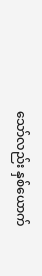သော်လည်း နှစ်ယောက်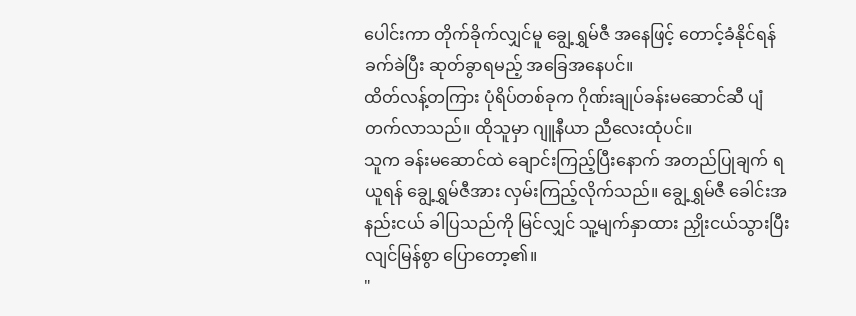ပေါင်းကာ တိုက်ခိုက်လျှင်မူ ချွေ့ရွှမ်ဇီ အနေဖြင့် တောင့်ခံနိုင်ရန် ခက်ခဲပြီး ဆုတ်ခွာရမည့် အခြေအနေပင်။
ထိတ်လန့်တကြား ပုံရိပ်တစ်ခုက ဂိုဏ်းချုပ်ခန်းမဆောင်ဆီ ပျံတက်လာသည်။ ထိုသူမှာ ဂျူနီယာ ညီလေးထုံပင်။
သူက ခန်းမဆောင်ထဲ ချောင်းကြည့်ပြီးနောက် အတည်ပြုချက် ရယူရန် ချွေ့ရွှမ်ဇီအား လှမ်းကြည့်လိုက်သည်။ ချွေ့ရွှမ်ဇီ ခေါင်းအနည်းငယ် ခါပြသည်ကို မြင်လျှင် သူ့မျက်နှာထား ညှိုးငယ်သွားပြီး လျင်မြန်စွာ ပြောတော့၏။
"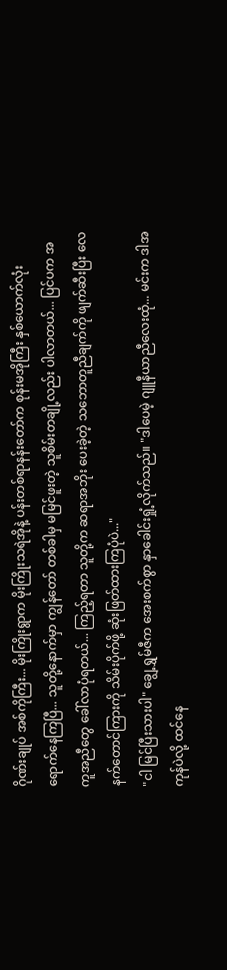ဂိုဏ်းချုပ် အစ်ကိုကြီး... မိုးကြိုးရွာက မိုးကြိုးသရဲအိုနဲ့ ပန်းတစ်ရာနန်းတော်က စုန်းမအိုကြီး နှစ်ယောက်လုံး ရောက်နေကြပြီ... သူတို့နောက်မှာ ကျွန်တော် တစ်ခါမှ မမြင်ဖူးတဲ့ သူစိမ်းတချို့လည်း ပါလာတယ်... ပြင်ပက အကူအညီတွေ ခေါ်လာပုံရတယ်... ကြည့်ရတာ သူတို့က ဆရာအဘိုး ပေးခဲ့တဲ့ သဘောတူညီချက်ကို ဖျက်ဆီးပြီး လေနက်တောင်ကြားကို သိမ်းပိုက်ဖို့ ဆုံးဖြတ်ထားကြပုံပဲ..."
"ငါ မြင်ပြီးသားပါ" ချွေ့ရွှမ်ဇီက အေးစက်စွာ နှာခေါင်းရှုံ့လိုက်သည်။ "ဒါပေမဲ့ ဂျူနီယာညီလေးထုံ... မင်းက ဒါအကုန်ပဲလို့ ထင်နေ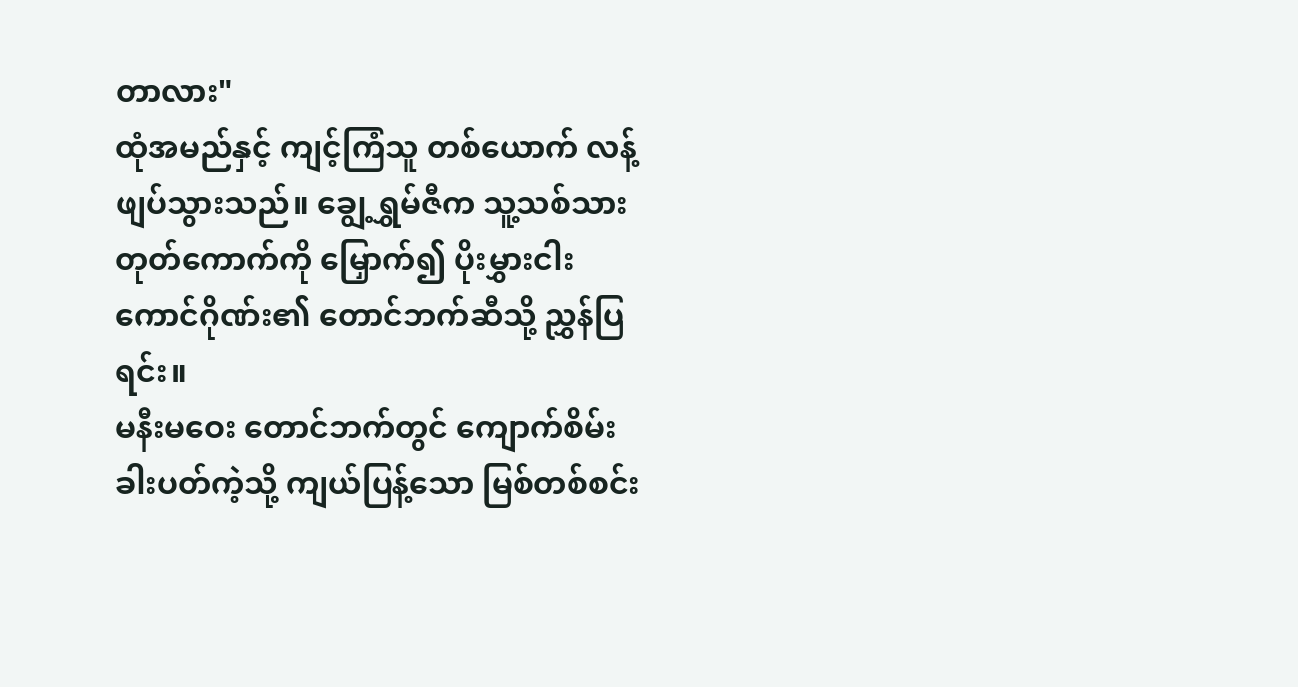တာလား"
ထုံအမည်နှင့် ကျင့်ကြံသူ တစ်ယောက် လန့်ဖျပ်သွားသည်။ ချွေ့ရွှမ်ဇီက သူ့သစ်သား တုတ်ကောက်ကို မြှောက်၍ ပိုးမွှားငါးကောင်ဂိုဏ်း၏ တောင်ဘက်ဆီသို့ ညွှန်ပြရင်း။
မနီးမဝေး တောင်ဘက်တွင် ကျောက်စိမ်းခါးပတ်ကဲ့သို့ ကျယ်ပြန့်သော မြစ်တစ်စင်း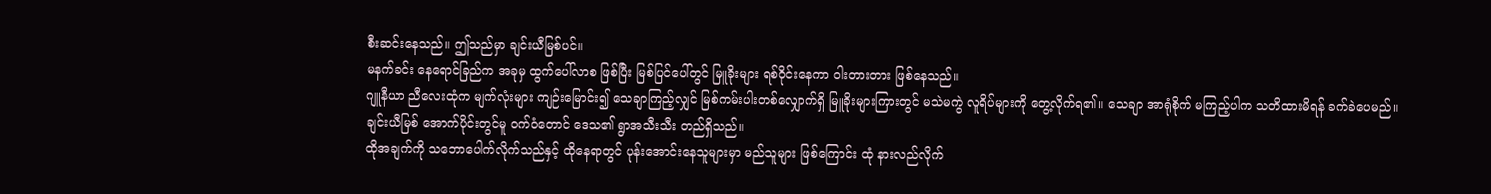စီးဆင်းနေသည်။ ဤသည်မှာ ချင်းယီမြစ်ပင်။
မနက်ခင်း နေရောင်ခြည်က အခုမှ ထွက်ပေါ်လာစ ဖြစ်ပြီး မြစ်ပြင်ပေါ်တွင် မြူခိုးများ ရစ်ဝိုင်းနေကာ ဝါးတားတား ဖြစ်နေသည်။
ဂျူနီယာ ညီလေးထုံက မျက်လုံးများ ကျဉ်းမြောင်း၍ သေချာကြည့်လျှင် မြစ်ကမ်းပါးတစ်လျှောက်ရှိ မြူခိုးများကြားတွင် မသဲမကွဲ လူရိပ်များကို တွေ့လိုက်ရ၏။ သေချာ အာရုံစိုက် မကြည့်ပါက သတိထားမိရန် ခက်ခဲပေမည်။
ချင်းယီမြစ် အောက်ပိုင်းတွင်မူ ဝက်ဝံတောင် ဒေသ၏ ရွာအသီးသီး တည်ရှိသည်။
ထိုအချက်ကို သဘောပေါက်လိုက်သည်နှင့် ထိုနေရာတွင် ပုန်းအောင်းနေသူများမှာ မည်သူများ ဖြစ်ကြောင်း ထုံ နားလည်လိုက်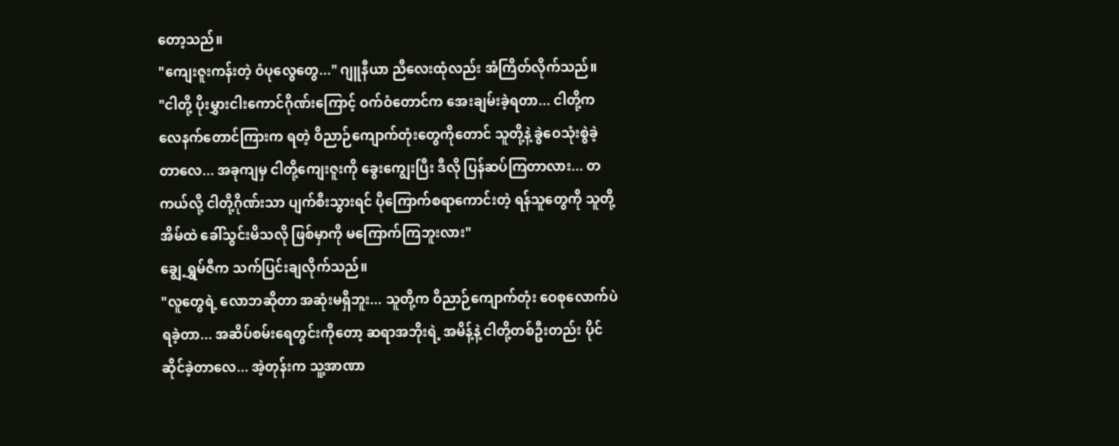တော့သည်။
"ကျေးဇူးကန်းတဲ့ ဝံပုလွေတွေ..." ဂျူနီယာ ညီလေးထုံလည်း အံကြိတ်လိုက်သည်။
"ငါတို့ ပိုးမွှားငါးကောင်ဂိုဏ်းကြောင့် ဝက်ဝံတောင်က အေးချမ်းခဲ့ရတာ... ငါတို့က လေနက်တောင်ကြားက ရတဲ့ ဝိညာဉ်ကျောက်တုံးတွေကိုတောင် သူတို့နဲ့ ခွဲဝေသုံးစွဲခဲ့တာလေ... အခုကျမှ ငါတို့ကျေးဇူးကို ခွေးကျွေးပြီး ဒီလို ပြန်ဆပ်ကြတာလား... တကယ်လို့ ငါတို့ဂိုဏ်းသာ ပျက်စီးသွားရင် ပိုကြောက်စရာကောင်းတဲ့ ရန်သူတွေကို သူတို့အိမ်ထဲ ခေါ်သွင်းမိသလို ဖြစ်မှာကို မကြောက်ကြဘူးလား"
ချွေ့ရွှမ်ဇီက သက်ပြင်းချလိုက်သည်။
"လူတွေရဲ့ လောဘဆိုတာ အဆုံးမရှိဘူး... သူတို့က ဝိညာဉ်ကျောက်တုံး ဝေစုလောက်ပဲ ရခဲ့တာ... အဆိပ်စမ်းရေတွင်းကိုတော့ ဆရာအဘိုးရဲ့ အမိန့်နဲ့ ငါတို့တစ်ဦးတည်း ပိုင်ဆိုင်ခဲ့တာလေ... အဲ့တုန်းက သူ့အာဏာ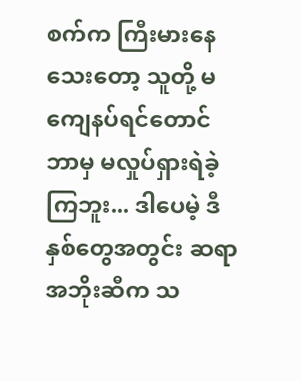စက်က ကြီးမားနေသေးတော့ သူတို့ မကျေနပ်ရင်တောင် ဘာမှ မလှုပ်ရှားရဲခဲ့ကြဘူး... ဒါပေမဲ့ ဒီနှစ်တွေအတွင်း ဆရာအဘိုးဆီက သ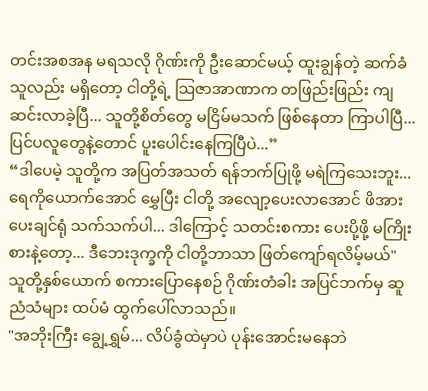တင်းအစအန မရသလို ဂိုဏ်းကို ဦးဆောင်မယ့် ထူးချွန်တဲ့ ဆက်ခံသူလည်း မရှိတော့ ငါတို့ရဲ့ ဩဇာအာဏာက တဖြည်းဖြည်း ကျဆင်းလာခဲ့ပြီ... သူတို့စိတ်တွေ မငြိမ်မသက် ဖြစ်နေတာ ကြာပါပြီ... ပြင်ပလူတွေနဲ့တောင် ပူးပေါင်းနေကြပြီပဲ...”
“ဒါပေမဲ့ သူတို့က အပြတ်အသတ် ရန်ဘက်ပြုဖို့ မရဲကြသေးဘူး... ရေကိုယောက်အောင် မွှေပြီး ငါတို့ အလျော့ပေးလာအောင် ဖိအားပေးချင်ရုံ သက်သက်ပါ... ဒါကြောင့် သတင်းစကား ပေးပို့ဖို့ မကြိုးစားနဲ့တော့... ဒီဘေးဒုက္ခကို ငါတို့ဘာသာ ဖြတ်ကျော်ရလိမ့်မယ်"
သူတို့နှစ်ယောက် စကားပြောနေစဉ် ဂိုဏ်းတံခါး အပြင်ဘက်မှ ဆူညံသံများ ထပ်မံ ထွက်ပေါ်လာသည်။
"အဘိုးကြီး ချွေ့ရွှမ်... လိပ်ခွံထဲမှာပဲ ပုန်းအောင်းမနေဘဲ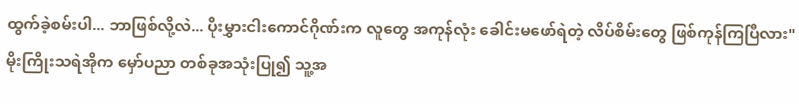ထွက်ခဲ့စမ်းပါ... ဘာဖြစ်လို့လဲ... ပိုးမွှားငါးကောင်ဂိုဏ်းက လူတွေ အကုန်လုံး ခေါင်းမဖော်ရဲတဲ့ လိပ်စိမ်းတွေ ဖြစ်ကုန်ကြပြီလား"
မိုးကြိုးသရဲအိုက မှော်ပညာ တစ်ခုအသုံးပြု၍ သူ့အ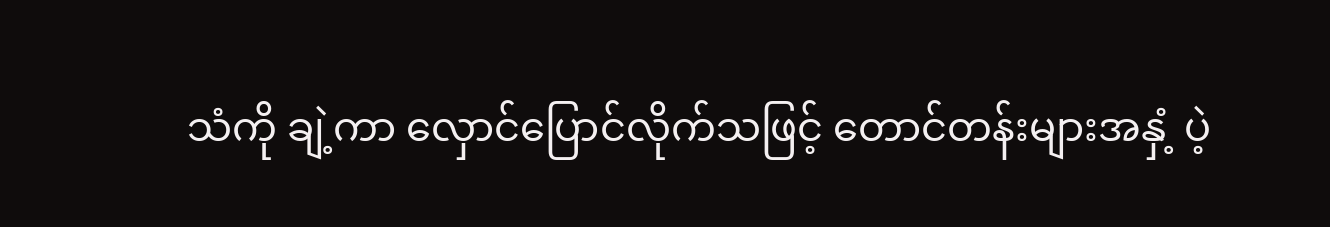သံကို ချဲ့ကာ လှောင်ပြောင်လိုက်သဖြင့် တောင်တန်းများအနှံ့ ပဲ့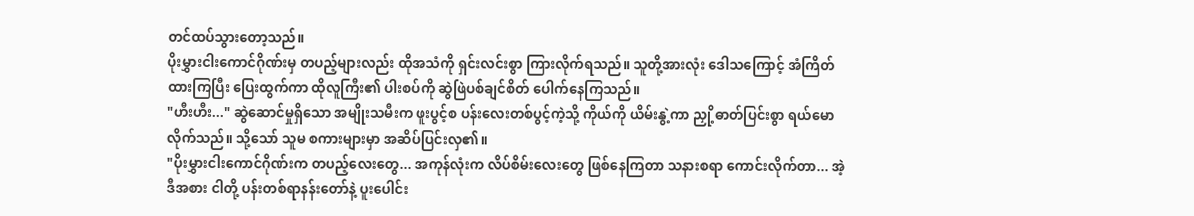တင်ထပ်သွားတော့သည်။
ပိုးမွှားငါးကောင်ဂိုဏ်းမှ တပည့်များလည်း ထိုအသံကို ရှင်းလင်းစွာ ကြားလိုက်ရသည်။ သူတို့အားလုံး ဒေါသကြောင့် အံကြိတ်ထားကြပြီး ပြေးထွက်ကာ ထိုလူကြီး၏ ပါးစပ်ကို ဆွဲဖြဲပစ်ချင်စိတ် ပေါက်နေကြသည်။
"ဟီးဟီး..." ဆွဲဆောင်မှုရှိသော အမျိုးသမီးက ဖူးပွင့်စ ပန်းလေးတစ်ပွင့်ကဲ့သို့ ကိုယ်ကို ယိမ်းနွဲ့ကာ ညှို့ဓာတ်ပြင်းစွာ ရယ်မောလိုက်သည်။ သို့သော် သူမ စကားများမှာ အဆိပ်ပြင်းလှ၏။
"ပိုးမွှားငါးကောင်ဂိုဏ်းက တပည့်လေးတွေ... အကုန်လုံးက လိပ်စိမ်းလေးတွေ ဖြစ်နေကြတာ သနားစရာ ကောင်းလိုက်တာ... အဲ့ဒီအစား ငါတို့ ပန်းတစ်ရာနန်းတော်နဲ့ ပူးပေါင်း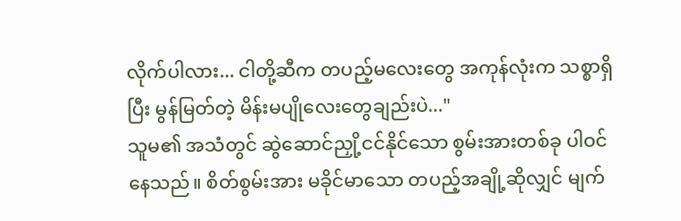လိုက်ပါလား... ငါတို့ဆီက တပည့်မလေးတွေ အကုန်လုံးက သစ္စာရှိပြီး မွန်မြတ်တဲ့ မိန်းမပျိုလေးတွေချည်းပဲ..."
သူမ၏ အသံတွင် ဆွဲဆောင်ညှို့ငင်နိုင်သော စွမ်းအားတစ်ခု ပါဝင်နေသည်။ စိတ်စွမ်းအား မခိုင်မာသော တပည့်အချို့ဆိုလျှင် မျက်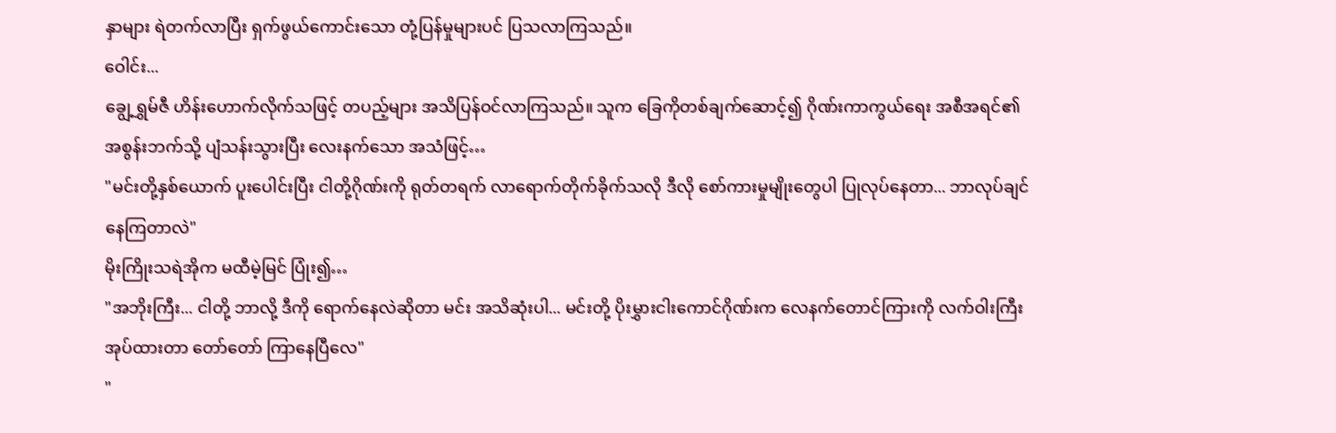နှာများ ရဲတက်လာပြီး ရှက်ဖွယ်ကောင်းသော တုံ့ပြန်မှုများပင် ပြသလာကြသည်။
ဝေါင်း...
ချွေ့ရွှမ်ဇီ ဟိန်းဟောက်လိုက်သဖြင့် တပည့်များ အသိပြန်ဝင်လာကြသည်။ သူက ခြေကိုတစ်ချက်ဆောင့်၍ ဂိုဏ်းကာကွယ်ရေး အစီအရင်၏ အစွန်းဘက်သို့ ပျံသန်းသွားပြီး လေးနက်သော အသံဖြင့်…
"မင်းတို့နှစ်ယောက် ပူးပေါင်းပြီး ငါတို့ဂိုဏ်းကို ရုတ်တရက် လာရောက်တိုက်ခိုက်သလို ဒီလို စော်ကားမှုမျိုးတွေပါ ပြုလုပ်နေတာ... ဘာလုပ်ချင်နေကြတာလဲ"
မိုးကြိုးသရဲအိုက မထီမဲ့မြင် ပြုံး၍…
"အဘိုးကြီး... ငါတို့ ဘာလို့ ဒီကို ရောက်နေလဲဆိုတာ မင်း အသိဆုံးပါ... မင်းတို့ ပိုးမွှားငါးကောင်ဂိုဏ်းက လေနက်တောင်ကြားကို လက်ဝါးကြီးအုပ်ထားတာ တော်တော် ကြာနေပြီလေ"
"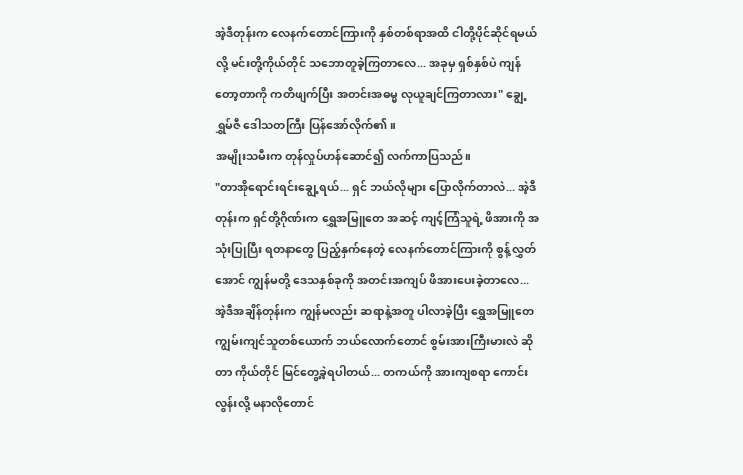အဲ့ဒီတုန်းက လေနက်တောင်ကြားကို နှစ်တစ်ရာအထိ ငါတို့ပိုင်ဆိုင်ရမယ်လို့ မင်းတို့ကိုယ်တိုင် သဘောတူခဲ့ကြတာလေ... အခုမှ ရှစ်နှစ်ပဲ ကျန်တော့တာကို ကတိဖျက်ပြီး အတင်းအဓမ္မ လုယူချင်ကြတာလား" ချွေ့ရွှမ်ဇီ ဒေါသတကြီး ပြန်အော်လိုက်၏။
အမျိုးသမီးက တုန်လှုပ်ဟန်ဆောင်၍ လက်ကာပြသည်။
"တာအိုရောင်းရင်းချွေ့ရယ်... ရှင် ဘယ်လိုများ ပြောလိုက်တာလဲ... အဲ့ဒီတုန်းက ရှင်တို့ဂိုဏ်းက ရွှေအမြူတေ အဆင့် ကျင့်ကြံသူရဲ့ ဖိအားကို အသုံးပြုပြီး ရတနာတွေ ပြည့်နှက်နေတဲ့ လေနက်တောင်ကြားကို စွန့်လွှတ်အောင် ကျွန်မတို့ ဒေသနှစ်ခုကို အတင်းအကျပ် ဖိအားပေးခဲ့တာလေ... အဲ့ဒီအချိန်တုန်းက ကျွန်မလည်း ဆရာနဲ့အတူ ပါလာခဲ့ပြီး ရွှေအမြူတေ ကျွမ်းကျင်သူတစ်ယောက် ဘယ်လောက်တောင် စွမ်းအားကြီးမားလဲ ဆိုတာ ကိုယ်တိုင် မြင်တွေ့ခဲ့ရပါတယ်... တကယ်ကို အားကျစရာ ကောင်းလွန်းလို့ မနာလိုတောင်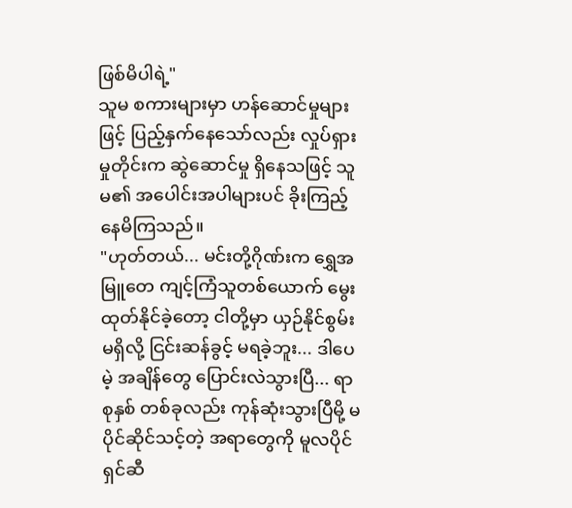ဖြစ်မိပါရဲ့"
သူမ စကားများမှာ ဟန်ဆောင်မှုများဖြင့် ပြည့်နှက်နေသော်လည်း လှုပ်ရှားမှုတိုင်းက ဆွဲဆောင်မှု ရှိနေသဖြင့် သူမ၏ အပေါင်းအပါများပင် ခိုးကြည့်နေမိကြသည်။
"ဟုတ်တယ်... မင်းတို့ဂိုဏ်းက ရွှေအမြူတေ ကျင့်ကြံသူတစ်ယောက် မွေးထုတ်နိုင်ခဲ့တော့ ငါတို့မှာ ယှဉ်နိုင်စွမ်း မရှိလို့ ငြင်းဆန်ခွင့် မရခဲ့ဘူး... ဒါပေမဲ့ အချိန်တွေ ပြောင်းလဲသွားပြီ... ရာစုနှစ် တစ်ခုလည်း ကုန်ဆုံးသွားပြီမို့ မပိုင်ဆိုင်သင့်တဲ့ အရာတွေကို မူလပိုင်ရှင်ဆီ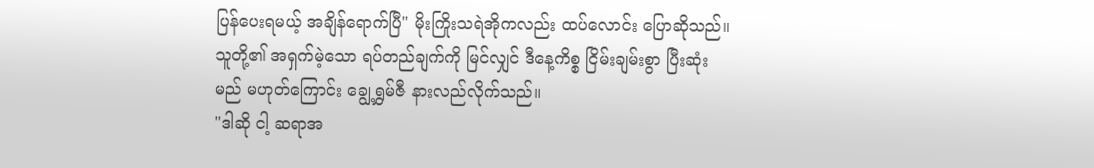ပြန်ပေးရမယ့် အချိန်ရောက်ပြီ" မိုးကြိုးသရဲအိုကလည်း ထပ်လောင်း ပြောဆိုသည်။
သူတို့၏ အရှက်မဲ့သော ရပ်တည်ချက်ကို မြင်လျှင် ဒီနေ့ကိစ္စ ငြိမ်းချမ်းစွာ ပြီးဆုံးမည် မဟုတ်ကြောင်း ချွေ့ရွှမ်ဇီ နားလည်လိုက်သည်။
"ဒါဆို ငါ့ ဆရာအ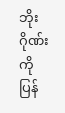ဘိုး ဂိုဏ်းကို ပြန်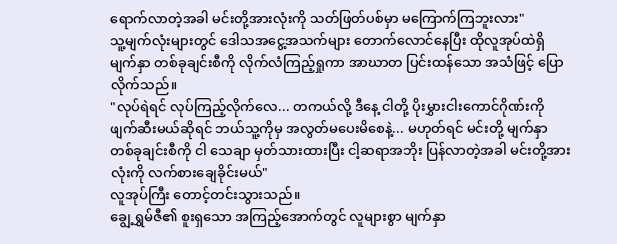ရောက်လာတဲ့အခါ မင်းတို့အားလုံးကို သတ်ဖြတ်ပစ်မှာ မကြောက်ကြဘူးလား"
သူ့မျက်လုံးများတွင် ဒေါသအငွေ့အသက်များ တောက်လောင်နေပြီး ထိုလူအုပ်ထဲရှိ မျက်နှာ တစ်ခုချင်းစီကို လိုက်လံကြည့်ရှုကာ အာဃာတ ပြင်းထန်သော အသံဖြင့် ပြောလိုက်သည်။
"လုပ်ရဲရင် လုပ်ကြည့်လိုက်လေ... တကယ်လို့ ဒီနေ့ ငါတို့ ပိုးမွှားငါးကောင်ဂိုဏ်းကို ဖျက်ဆီးမယ်ဆိုရင် ဘယ်သူ့ကိုမှ အလွတ်မပေးမိစေနဲ့... မဟုတ်ရင် မင်းတို့ မျက်နှာ တစ်ခုချင်းစီကို ငါ သေချာ မှတ်သားထားပြီး ငါ့ဆရာအဘိုး ပြန်လာတဲ့အခါ မင်းတို့အားလုံးကို လက်စားချေခိုင်းမယ်"
လူအုပ်ကြီး တောင့်တင်းသွားသည်။
ချွေ့ရွှမ်ဇီ၏ စူးရှသော အကြည့်အောက်တွင် လူများစွာ မျက်နှာ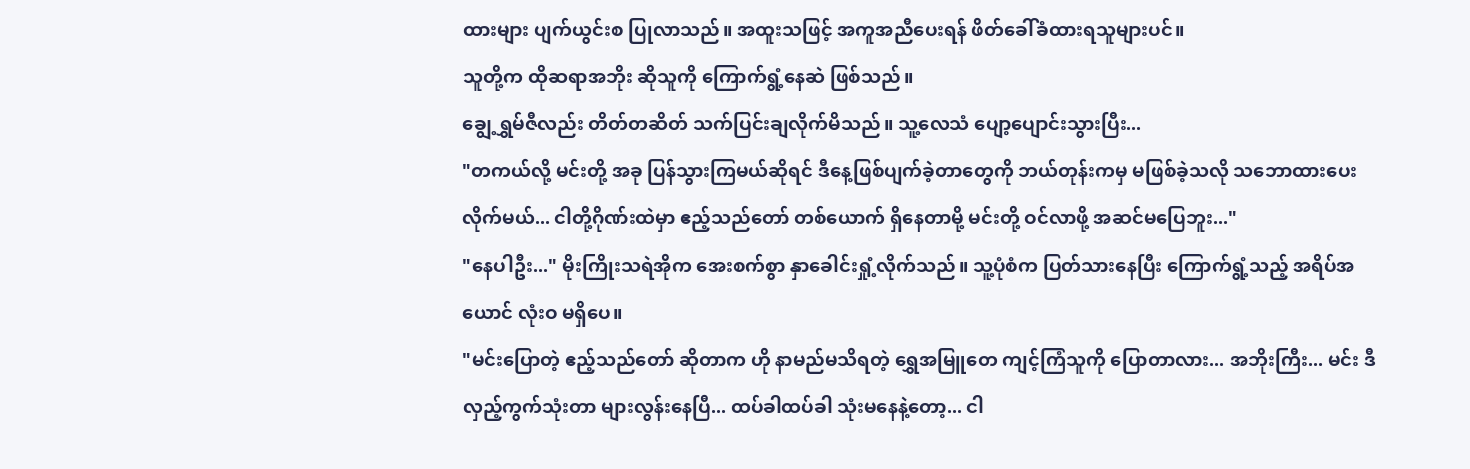ထားများ ပျက်ယွင်းစ ပြုလာသည်။ အထူးသဖြင့် အကူအညီပေးရန် ဖိတ်ခေါ်ခံထားရသူများပင်။
သူတို့က ထိုဆရာအဘိုး ဆိုသူကို ကြောက်ရွံ့နေဆဲ ဖြစ်သည်။
ချွေ့ရွှမ်ဇီလည်း တိတ်တဆိတ် သက်ပြင်းချလိုက်မိသည်။ သူ့လေသံ ပျော့ပျောင်းသွားပြီး...
"တကယ်လို့ မင်းတို့ အခု ပြန်သွားကြမယ်ဆိုရင် ဒီနေ့ဖြစ်ပျက်ခဲ့တာတွေကို ဘယ်တုန်းကမှ မဖြစ်ခဲ့သလို သဘောထားပေးလိုက်မယ်... ငါတို့ဂိုဏ်းထဲမှာ ဧည့်သည်တော် တစ်ယောက် ရှိနေတာမို့ မင်းတို့ ဝင်လာဖို့ အဆင်မပြေဘူး..."
"နေပါဦး..." မိုးကြိုးသရဲအိုက အေးစက်စွာ နှာခေါင်းရှုံ့လိုက်သည်။ သူ့ပုံစံက ပြတ်သားနေပြီး ကြောက်ရွံ့သည့် အရိပ်အယောင် လုံးဝ မရှိပေ။
"မင်းပြောတဲ့ ဧည့်သည်တော် ဆိုတာက ဟို နာမည်မသိရတဲ့ ရွှေအမြူတေ ကျင့်ကြံသူကို ပြောတာလား... အဘိုးကြီး... မင်း ဒီလှည့်ကွက်သုံးတာ များလွန်းနေပြီ... ထပ်ခါထပ်ခါ သုံးမနေနဲ့တော့... ငါ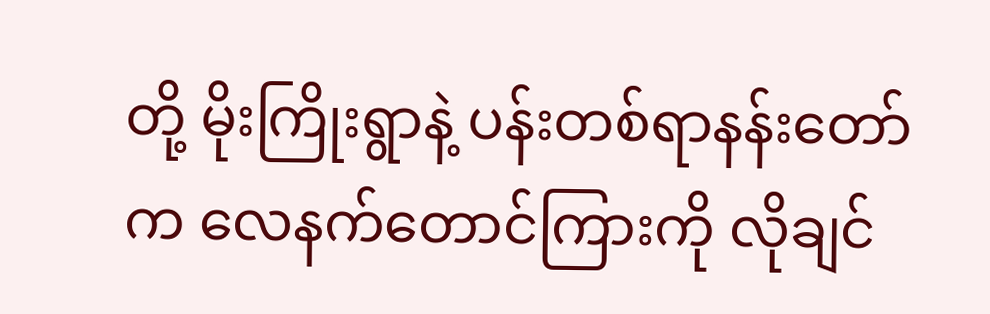တို့ မိုးကြိုးရွာနဲ့ ပန်းတစ်ရာနန်းတော်က လေနက်တောင်ကြားကို လိုချင်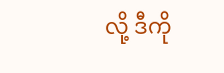လို့ ဒီကို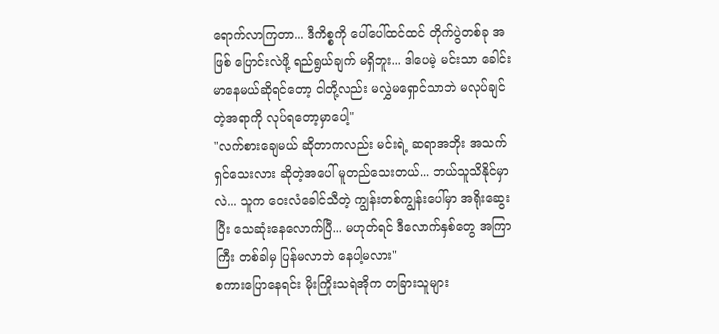ရောက်လာကြတာ... ဒီကိစ္စကို ပေါ်ပေါ်ထင်ထင် တိုက်ပွဲတစ်ခု အဖြစ် ပြောင်းလဲဖို့ ရည်ရွယ်ချက် မရှိဘူး... ဒါပေမဲ့ မင်းသာ ခေါင်းမာနေမယ်ဆိုရင်တော့ ငါတို့လည်း မလွှဲမရှောင်သာဘဲ မလုပ်ချင်တဲ့အရာကို လုပ်ရတော့မှာပေါ့"
"လက်စားချေမယ် ဆိုတာကလည်း မင်းရဲ့ ဆရာအဘိုး အသက်ရှင်သေးလား ဆိုတဲ့အပေါ် မူတည်သေးတယ်... ဘယ်သူသိနိုင်မှာလဲ... သူက ဝေးလံခေါင်သီတဲ့ ကျွန်းတစ်ကျွန်းပေါ်မှာ အရိုးဆွေးပြီး သေဆုံးနေလောက်ပြီ... မဟုတ်ရင် ဒီလောက်နှစ်တွေ အကြာကြီး တစ်ခါမှ ပြန်မလာဘဲ နေပါ့မလား"
စကားပြောနေရင်း မိုးကြိုးသရဲအိုက တခြားသူများ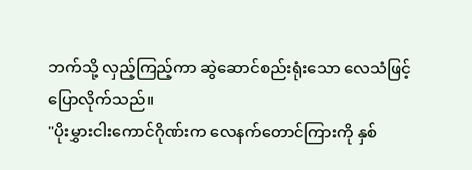ဘက်သို့ လှည့်ကြည့်ကာ ဆွဲဆောင်စည်းရုံးသော လေသံဖြင့် ပြောလိုက်သည်။
"ပိုးမွှားငါးကောင်ဂိုဏ်းက လေနက်တောင်ကြားကို နှစ်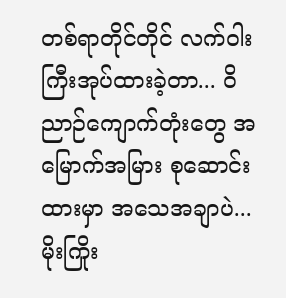တစ်ရာတိုင်တိုင် လက်ဝါးကြီးအုပ်ထားခဲ့တာ... ဝိညာဉ်ကျောက်တုံးတွေ အမြောက်အမြား စုဆောင်းထားမှာ အသေအချာပဲ... မိုးကြိုး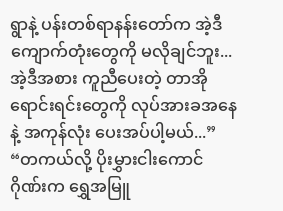ရွာနဲ့ ပန်းတစ်ရာနန်းတော်က အဲ့ဒီကျောက်တုံးတွေကို မလိုချင်ဘူး... အဲ့ဒီအစား ကူညီပေးတဲ့ တာအိုရောင်းရင်းတွေကို လုပ်အားခအနေနဲ့ အကုန်လုံး ပေးအပ်ပါ့မယ်...”
“တကယ်လို့ ပိုးမွှားငါးကောင်ဂိုဏ်းက ရွှေအမြူ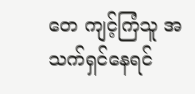တေ ကျင့်ကြံသူ အသက်ရှင်နေရင်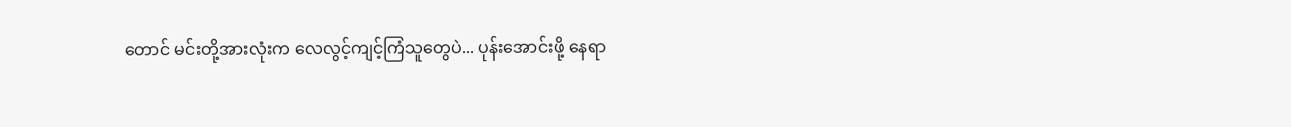တောင် မင်းတို့အားလုံးက လေလွင့်ကျင့်ကြံသူတွေပဲ... ပုန်းအောင်းဖို့ နေရာ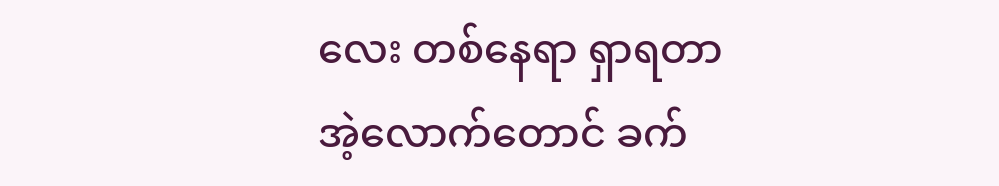လေး တစ်နေရာ ရှာရတာ အဲ့လောက်တောင် ခက်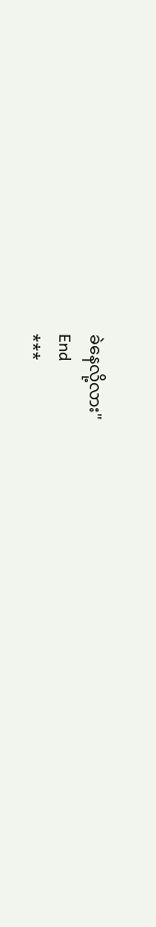ခဲနေလို့လား"
End
***